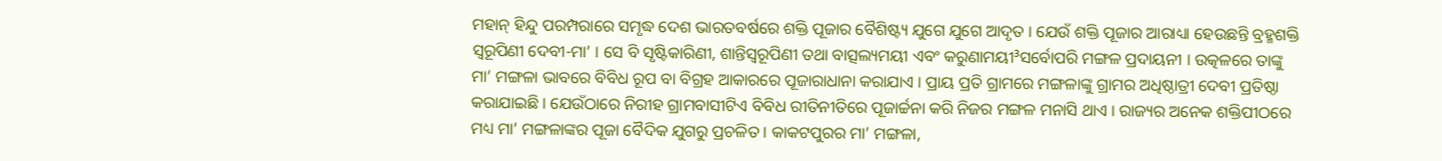ମହାନ୍ ହିନ୍ଦୁ ପରମ୍ପରାରେ ସମୃଦ୍ଧ ଦେଶ ଭାରତବର୍ଷରେ ଶକ୍ତି ପୂଜାର ବୈଶିଷ୍ଟ୍ୟ ଯୁଗେ ଯୁଗେ ଆଦୃତ । ଯେଉଁ ଶକ୍ତି ପୂଜାର ଆରାଧ୍ୟା ହେଉଛନ୍ତି ବ୍ରହ୍ମଶକ୍ତି ସ୍ୱରୂପିଣୀ ଦେବୀ-ମା’ । ସେ ବି ସୃଷ୍ଟିକାରିଣୀ, ଶାନ୍ତିସ୍ୱରୂପିଣୀ ତଥା ବାତ୍ସଲ୍ୟମୟୀ ଏବଂ କରୁଣାମୟୀ³ସର୍ବୋପରି ମଙ୍ଗଳ ପ୍ରଦାୟନୀ । ଉତ୍କଳରେ ତାଙ୍କୁ ମା’ ମଙ୍ଗଳା ଭାବରେ ବିବିଧ ରୂପ ବା ବିଗ୍ରହ ଆକାରରେ ପୂଜାରାଧାନା କରାଯାଏ । ପ୍ରାୟ ପ୍ରତି ଗ୍ରାମରେ ମଙ୍ଗଳାଙ୍କୁ ଗ୍ରାମର ଅଧିଷ୍ଠାତ୍ରୀ ଦେବୀ ପ୍ରତିଷ୍ଠା କରାଯାଇଛି । ଯେଉଁଠାରେ ନିରୀହ ଗ୍ରାମବାସୀଟିଏ ବିବିଧ ରୀତିନୀତିରେ ପୂଜାର୍ଚ୍ଚନା କରି ନିଜର ମଙ୍ଗଳ ମନାସି ଥାଏ । ରାଜ୍ୟର ଅନେକ ଶକ୍ତିପୀଠରେ ମଧ୍ୟ ମା’ ମଙ୍ଗଳାଙ୍କର ପୂଜା ବୈଦିକ ଯୁଗରୁ ପ୍ରଚଳିତ । କାକଟପୁରର ମା’ ମଙ୍ଗଳା,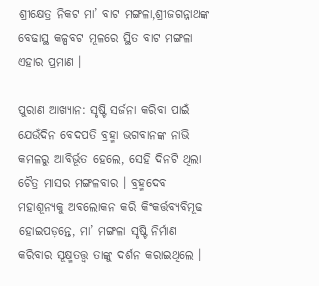ଶ୍ରୀକ୍ଷେତ୍ର ନିକଟ ମା’ ବାଟ ମଙ୍ଗଳା,ଶ୍ରୀଜଗନ୍ନାଥଙ୍କ ବେଢାସ୍ଥ କଳ୍ପବଟ ମୂଳରେ ସ୍ଥିତ ବାଟ ମଙ୍ଗଳା ଏହାର ପ୍ରମାଣ ।

ପୁରାଣ ଆଖ୍ୟାନ: ସୃଷ୍ଟି ସର୍ଜନା କରିବା ପାଇଁ ଯେଉଁଦିନ ବେଦପତି ବ୍ରହ୍ମା ଭଗବାନଙ୍କ ନାଭି କମଳରୁ ଆବିର୍ଭୂତ ହେଲେ, ସେହି ଦିନଟି ଥିଲା ଚୈତ୍ର ମାସର ମଙ୍ଗଳବାର । ବ୍ରହ୍ମଦେବ ମହାଶୂନ୍ୟକୁ ଅବଲୋକନ କରି କିଂକର୍ତ୍ତବ୍ୟବିମୂଢ ହୋଇପଡ଼ନ୍ତେ, ମା’ ମଙ୍ଗଳା ସୃଷ୍ଟି ନିର୍ମାଣ କରିବାର ସୂକ୍ଷ୍ମତତ୍ତ୍ୱ ତାଙ୍କୁ ଦର୍ଶନ କରାଇଥିଲେ ।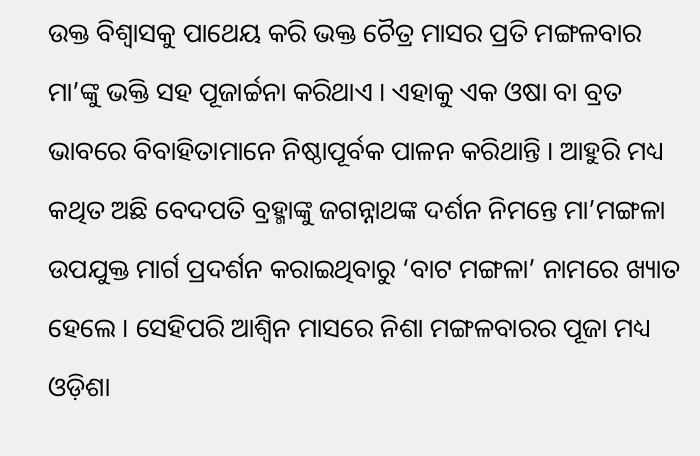ଉକ୍ତ ବିଶ୍ୱାସକୁ ପାଥେୟ କରି ଭକ୍ତ ଚୈତ୍ର ମାସର ପ୍ରତି ମଙ୍ଗଳବାର ମା’ଙ୍କୁ ଭକ୍ତି ସହ ପୂଜାର୍ଚ୍ଚନା କରିଥାଏ । ଏହାକୁ ଏକ ଓଷା ବା ବ୍ରତ ଭାବରେ ବିବାହିତାମାନେ ନିଷ୍ଠାପୂର୍ବକ ପାଳନ କରିଥାନ୍ତି । ଆହୁରି ମଧ୍ୟ କଥିତ ଅଛି ବେଦପତି ବ୍ରହ୍ମାଙ୍କୁ ଜଗନ୍ନାଥଙ୍କ ଦର୍ଶନ ନିମନ୍ତେ ମା’ମଙ୍ଗଳା ଉପଯୁକ୍ତ ମାର୍ଗ ପ୍ରଦର୍ଶନ କରାଇଥିବାରୁ ‘ବାଟ ମଙ୍ଗଳା’ ନାମରେ ଖ୍ୟାତ ହେଲେ । ସେହିପରି ଆଶ୍ୱିନ ମାସରେ ନିଶା ମଙ୍ଗଳବାରର ପୂଜା ମଧ୍ୟ ଓଡ଼ିଶା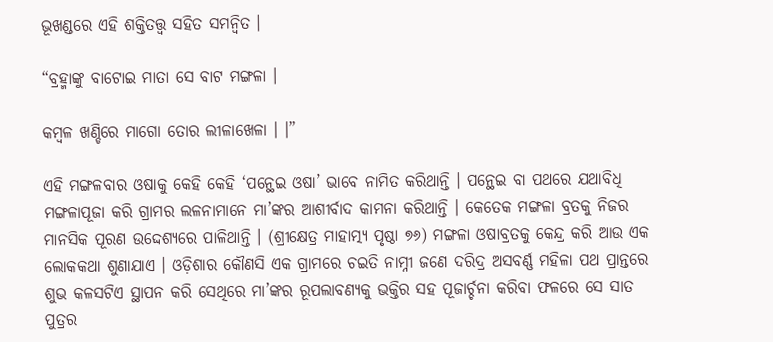ଭୂଖଣ୍ଡରେ ଏହି ଶକ୍ତିତତ୍ତ୍ୱ ସହିତ ସମନ୍ୱିତ ।

“ବ୍ରହ୍ମାଙ୍କୁ ବାଟୋଇ ମାତା ସେ ବାଟ ମଙ୍ଗଳା ।

କମ୍ବଳ ଖଣ୍ଡିରେ ମାଗୋ ତୋର ଲୀଳାଖେଳା । ।”

ଏହି ମଙ୍ଗଳବାର ଓଷାକୁ କେହି କେହି ‘ପନ୍ଥେଇ ଓଷା’ ଭାବେ ନାମିତ କରିଥାନ୍ତି । ପନ୍ଥେଇ ବା ପଥରେ ଯଥାବିଧି ମଙ୍ଗଳାପୂଜା କରି ଗ୍ରାମର ଲଳନାମାନେ ମା’ଙ୍କର ଆଶୀର୍ବାଦ କାମନା କରିଥାନ୍ତି । କେତେକ ମଙ୍ଗଳା ବ୍ରତକୁ ନିଜର ମାନସିକ ପୂରଣ ଉଦ୍ଦେଶ୍ୟରେ ପାଳିଥାନ୍ତି । (ଶ୍ରୀକ୍ଷେତ୍ର ମାହାତ୍ମ୍ୟ ପୃଷ୍ଠା ୭୬) ମଙ୍ଗଳା ଓଷାବ୍ରତକୁ କେନ୍ଦ୍ର କରି ଆଉ ଏକ ଲୋକକଥା ଶୁଣାଯାଏ । ଓଡ଼ିଶାର କୌଣସି ଏକ ଗ୍ରାମରେ ଚଇତି ନାମ୍ନୀ ଜଣେ ଦରିଦ୍ର ଅସବର୍ଣ୍ଣ ମହିଳା ପଥ ପ୍ରାନ୍ତରେ ଶୁଭ କଳସଟିଏ ସ୍ଥାପନ କରି ସେଥିରେ ମା’ଙ୍କର ରୂପଲାବଣ୍ୟକୁ ଭକ୍ତିର ସହ ପୂଜାର୍ଚ୍ଚନା କରିବା ଫଳରେ ସେ ସାତ ପୁତ୍ରର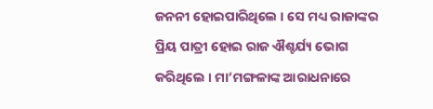ଜନନୀ ହୋଇପାରିଥିଲେ । ସେ ମଧ୍ୟ ରାଜାଙ୍କର ପ୍ରିୟ ପାତ୍ରୀ ହୋଇ ରାଜ ଐଶ୍ଚର୍ଯ୍ୟ ଭୋଗ କରିଥିଲେ । ମା’ମଙ୍ଗଳାଙ୍କ ଆରାଧନାରେ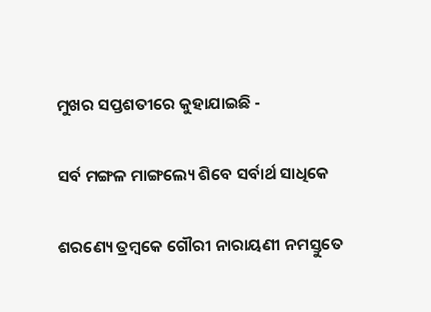ମୁଖର ସପ୍ତଶତୀରେ କୁହାଯାଇଛି -

ସର୍ବ ମଙ୍ଗଳ ମାଙ୍ଗଲ୍ୟେ ଶିବେ ସର୍ବାର୍ଥ ସାଧିକେ

ଶରଣ୍ୟେ ତ୍ରମ୍ବକେ ଗୌରୀ ନାରାୟଣୀ ନମସ୍ତୁତେ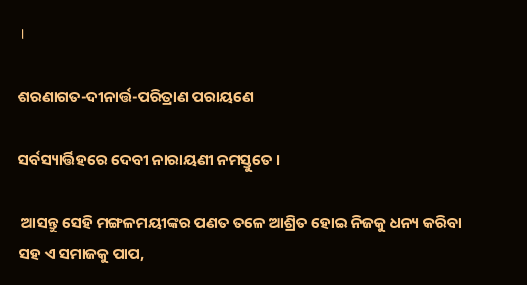।

ଶରଣାଗତ-ଦୀନାର୍ତ୍ତ-ପରିତ୍ରାଣ ପରାୟଣେ

ସର୍ବସ୍ୟାର୍ତ୍ତିହରେ ଦେବୀ ନାରାୟଣୀ ନମସ୍ତୁତେ ।

 ଆସନ୍ତୁ ସେହି ମଙ୍ଗଳମୟୀଙ୍କର ପଣତ ତଳେ ଆଶ୍ରିତ ହୋଇ ନିଜକୁ ଧନ୍ୟ କରିବା ସହ ଏ ସମାଜକୁ ପାପ,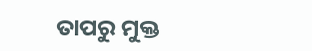ତାପରୁ ମୁକ୍ତ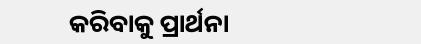କରିବାକୁ ପ୍ରାର୍ଥନା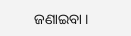ଜଣାଇବା ।